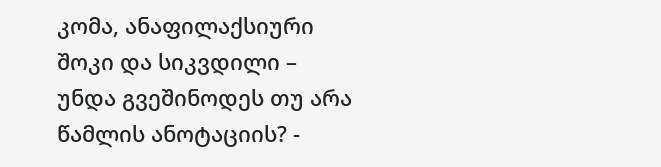კომა, ანაფილაქსიური შოკი და სიკვდილი – უნდა გვეშინოდეს თუ არა წამლის ანოტაციის? -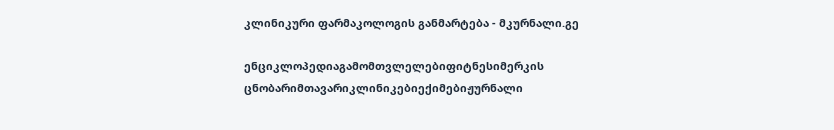კლინიკური ფარმაკოლოგის განმარტება - მკურნალი.გე

ენციკლოპედიაგამომთვლელებიფიტნესიმერკის ცნობარიმთავარიკლინიკებიექიმებიჟურნალი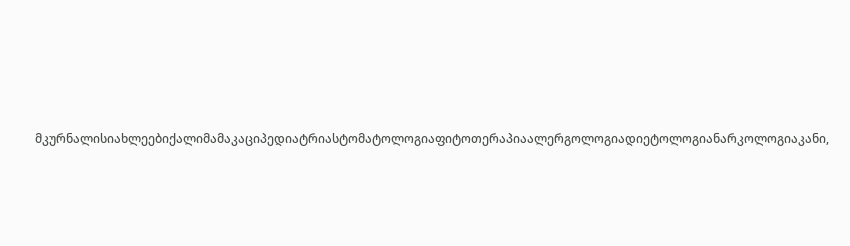მკურნალისიახლეებიქალიმამაკაციპედიატრიასტომატოლოგიაფიტოთერაპიაალერგოლოგიადიეტოლოგიანარკოლოგიაკანი,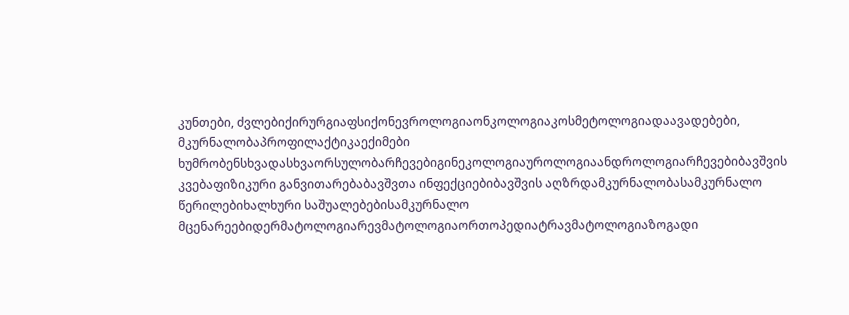კუნთები, ძვლებიქირურგიაფსიქონევროლოგიაონკოლოგიაკოსმეტოლოგიადაავადებები, მკურნალობაპროფილაქტიკაექიმები ხუმრობენსხვადასხვაორსულობარჩევებიგინეკოლოგიაუროლოგიაანდროლოგიარჩევებიბავშვის კვებაფიზიკური განვითარებაბავშვთა ინფექციებიბავშვის აღზრდამკურნალობასამკურნალო წერილებიხალხური საშუალებებისამკურნალო მცენარეებიდერმატოლოგიარევმატოლოგიაორთოპედიატრავმატოლოგიაზოგადი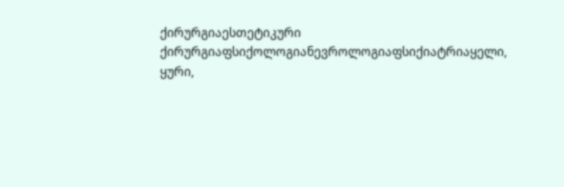ქირურგიაესთეტიკური ქირურგიაფსიქოლოგიანევროლოგიაფსიქიატრიაყელი, ყური,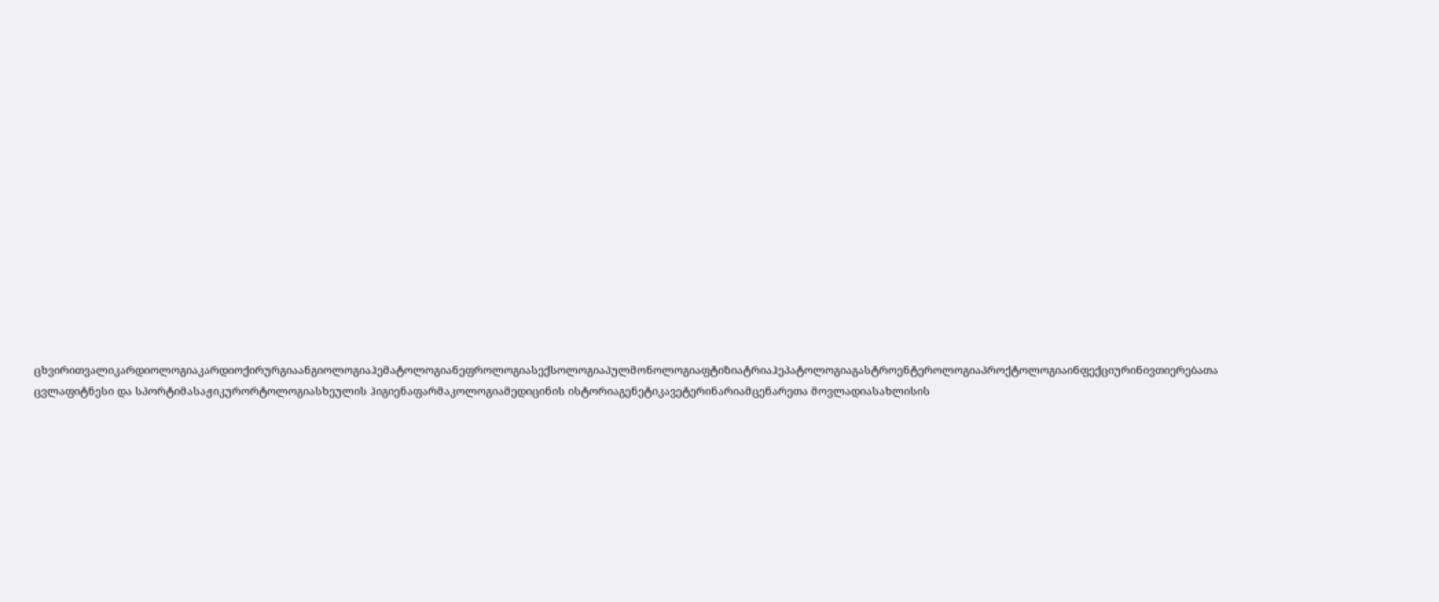ცხვირითვალიკარდიოლოგიაკარდიოქირურგიაანგიოლოგიაჰემატოლოგიანეფროლოგიასექსოლოგიაპულმონოლოგიაფტიზიატრიაჰეპატოლოგიაგასტროენტეროლოგიაპროქტოლოგიაინფექციურინივთიერებათა ცვლაფიტნესი და სპორტიმასაჟიკურორტოლოგიასხეულის ჰიგიენაფარმაკოლოგიამედიცინის ისტორიაგენეტიკავეტერინარიამცენარეთა მოვლადიასახლისის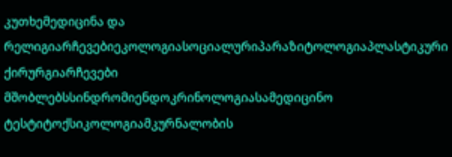კუთხემედიცინა და რელიგიარჩევებიეკოლოგიასოციალურიპარაზიტოლოგიაპლასტიკური ქირურგიარჩევები მშობლებსსინდრომიენდოკრინოლოგიასამედიცინო ტესტიტოქსიკოლოგიამკურნალობის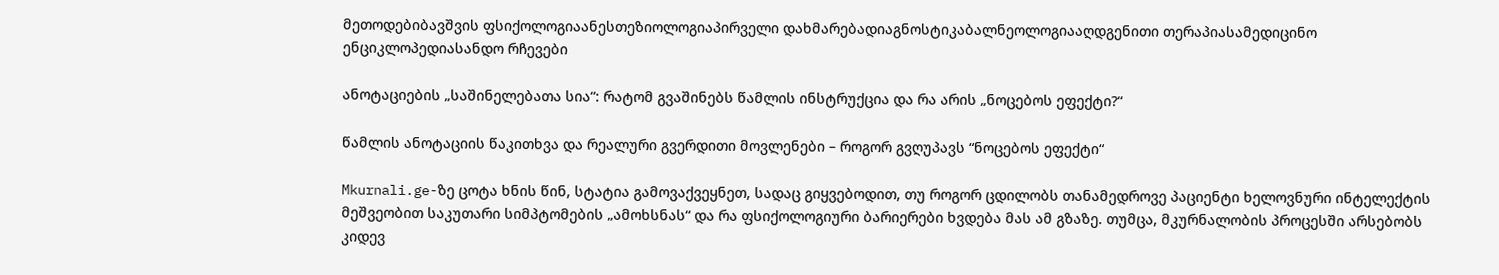მეთოდებიბავშვის ფსიქოლოგიაანესთეზიოლოგიაპირველი დახმარებადიაგნოსტიკაბალნეოლოგიააღდგენითი თერაპიასამედიცინო ენციკლოპედიასანდო რჩევები

ანოტაციების „საშინელებათა სია“: რატომ გვაშინებს წამლის ინსტრუქცია და რა არის „ნოცებოს ეფექტი?“

წამლის ანოტაციის წაკითხვა და რეალური გვერდითი მოვლენები – როგორ გვღუპავს “ნოცებოს ეფექტი“

Mkurnali.ge-ზე ცოტა ხნის წინ, სტატია გამოვაქვეყნეთ, სადაც გიყვებოდით, თუ როგორ ცდილობს თანამედროვე პაციენტი ხელოვნური ინტელექტის მეშვეობით საკუთარი სიმპტომების „ამოხსნას“ და რა ფსიქოლოგიური ბარიერები ხვდება მას ამ გზაზე. თუმცა, მკურნალობის პროცესში არსებობს კიდევ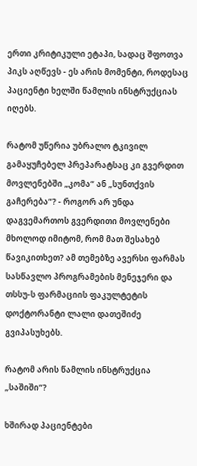ერთი კრიტიკული ეტაპი, სადაც შფოთვა პიკს აღწევს - ეს არის მომენტი, როდესაც პაციენტი ხელში წამლის ინსტრუქციას იღებს.

რატომ უწერია უბრალო ტკივილ გამაყუჩებელ პრეპარატსაც კი გვერდით მოვლენებში „კომა“ ან „სუნთქვის გაჩერება“? - როგორ არ უნდა დაგვემართოს გვერდითი მოვლენები მხოლოდ იმიტომ, რომ მათ შესახებ წავიკითხეთ? ამ თემებზე ავერსი ფარმას სასწავლო პროგრამების მენეჯერი და თსსუ-ს ფარმაციის ფაკულტეტის დოქტორანტი ლალი დათეშიძე გვიპასუხებს.

რატომ არის წამლის ინსტრუქცია „საშიში“?

ხშირად პაციენტები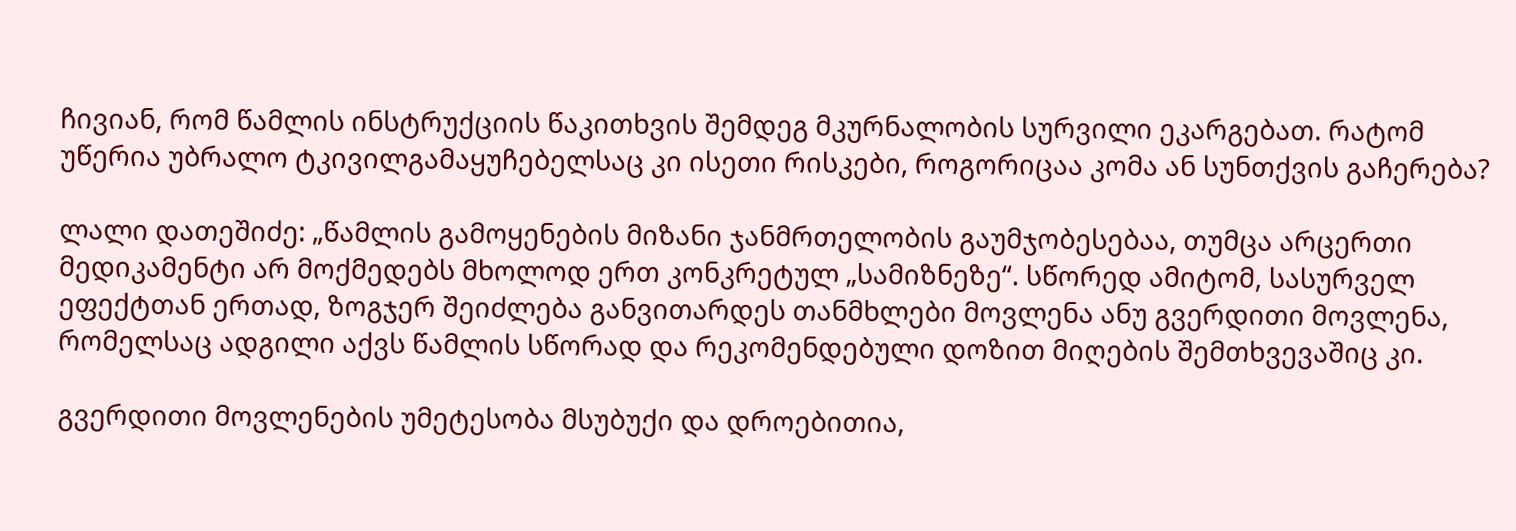ჩივიან, რომ წამლის ინსტრუქციის წაკითხვის შემდეგ მკურნალობის სურვილი ეკარგებათ. რატომ უწერია უბრალო ტკივილგამაყუჩებელსაც კი ისეთი რისკები, როგორიცაა კომა ან სუნთქვის გაჩერება?

ლალი დათეშიძე: „წამლის გამოყენების მიზანი ჯანმრთელობის გაუმჯობესებაა, თუმცა არცერთი მედიკამენტი არ მოქმედებს მხოლოდ ერთ კონკრეტულ „სამიზნეზე“. სწორედ ამიტომ, სასურველ ეფექტთან ერთად, ზოგჯერ შეიძლება განვითარდეს თანმხლები მოვლენა ანუ გვერდითი მოვლენა, რომელსაც ადგილი აქვს წამლის სწორად და რეკომენდებული დოზით მიღების შემთხვევაშიც კი.

გვერდითი მოვლენების უმეტესობა მსუბუქი და დროებითია,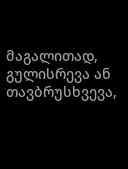მაგალითად, გულისრევა ან თავბრუსხვევა,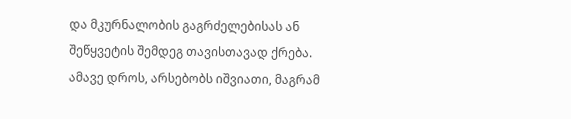და მკურნალობის გაგრძელებისას ან შეწყვეტის შემდეგ თავისთავად ქრება. ამავე დროს, არსებობს იშვიათი, მაგრამ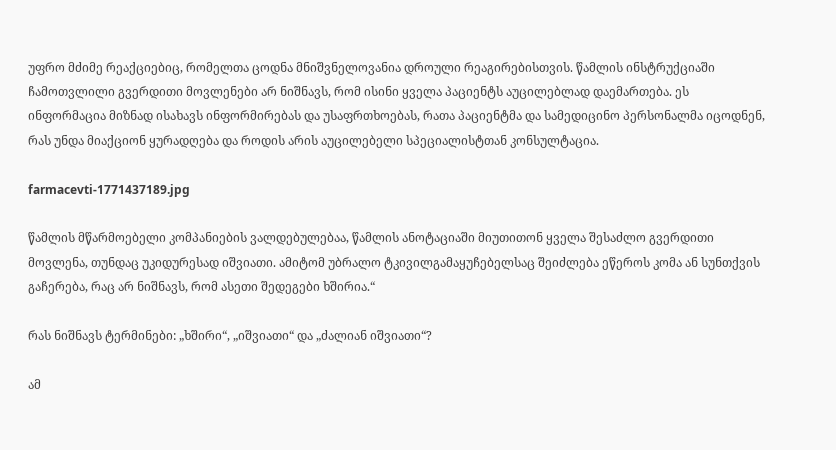უფრო მძიმე რეაქციებიც, რომელთა ცოდნა მნიშვნელოვანია დროული რეაგირებისთვის. წამლის ინსტრუქციაში ჩამოთვლილი გვერდითი მოვლენები არ ნიშნავს, რომ ისინი ყველა პაციენტს აუცილებლად დაემართება. ეს ინფორმაცია მიზნად ისახავს ინფორმირებას და უსაფრთხოებას, რათა პაციენტმა და სამედიცინო პერსონალმა იცოდნენ, რას უნდა მიაქციონ ყურადღება და როდის არის აუცილებელი სპეციალისტთან კონსულტაცია.

farmacevti-1771437189.jpg

წამლის მწარმოებელი კომპანიების ვალდებულებაა, წამლის ანოტაციაში მიუთითონ ყველა შესაძლო გვერდითი მოვლენა, თუნდაც უკიდურესად იშვიათი. ამიტომ უბრალო ტკივილგამაყუჩებელსაც შეიძლება ეწეროს კომა ან სუნთქვის გაჩერება, რაც არ ნიშნავს, რომ ასეთი შედეგები ხშირია.“

რას ნიშნავს ტერმინები: „ხშირი“, „იშვიათი“ და „ძალიან იშვიათი“?

ამ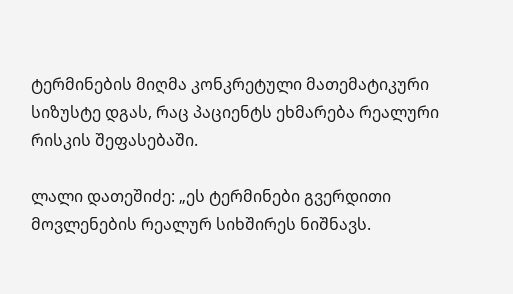ტერმინების მიღმა კონკრეტული მათემატიკური სიზუსტე დგას, რაც პაციენტს ეხმარება რეალური რისკის შეფასებაში.

ლალი დათეშიძე: „ეს ტერმინები გვერდითი მოვლენების რეალურ სიხშირეს ნიშნავს.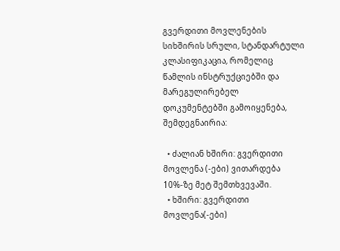გვერდითი მოვლენების სიხშირის სრული, სტანდარტული კლასიფიკაცია, რომელიც წამლის ინსტრუქციებში და მარეგულირებელ დოკუმენტებში გამოიყენება, შემდეგნაირია:

  • ძალიან ხშირი: გვერდითი მოვლენა (-ები) ვითარდება 10%-ზე მეტ შემთხვევაში.
  • ხშირი: გვერდითი მოვლენა(-ები)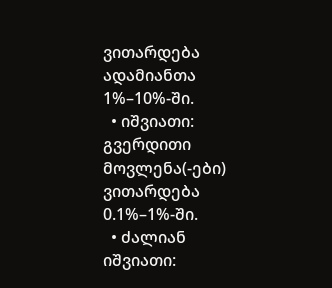ვითარდება ადამიანთა 1%–10%-ში.
  • იშვიათი: გვერდითი მოვლენა(-ები) ვითარდება 0.1%–1%-ში.
  • ძალიან იშვიათი: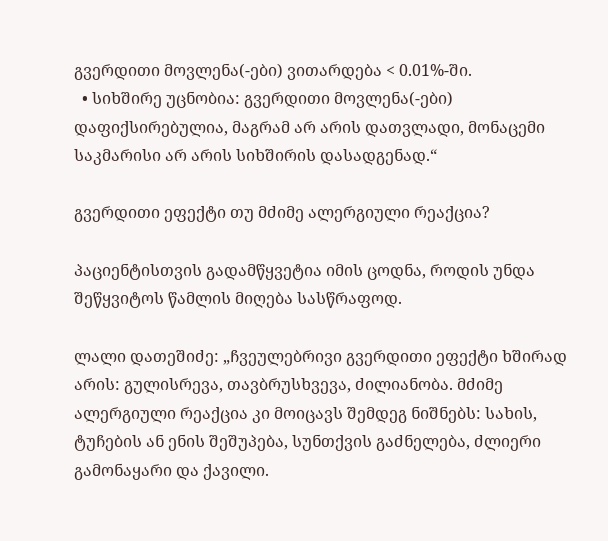გვერდითი მოვლენა(-ები) ვითარდება < 0.01%-ში.
  • სიხშირე უცნობია: გვერდითი მოვლენა(-ები) დაფიქსირებულია, მაგრამ არ არის დათვლადი, მონაცემი საკმარისი არ არის სიხშირის დასადგენად.“

გვერდითი ეფექტი თუ მძიმე ალერგიული რეაქცია?

პაციენტისთვის გადამწყვეტია იმის ცოდნა, როდის უნდა შეწყვიტოს წამლის მიღება სასწრაფოდ.

ლალი დათეშიძე: „ჩვეულებრივი გვერდითი ეფექტი ხშირად არის: გულისრევა, თავბრუსხვევა, ძილიანობა. მძიმე ალერგიული რეაქცია კი მოიცავს შემდეგ ნიშნებს: სახის, ტუჩების ან ენის შეშუპება, სუნთქვის გაძნელება, ძლიერი გამონაყარი და ქავილი.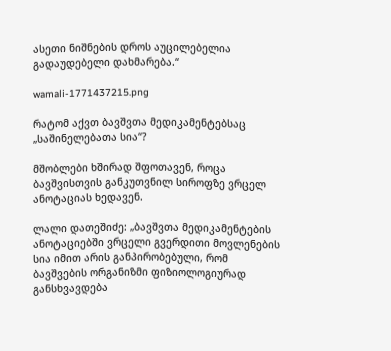ასეთი ნიშნების დროს აუცილებელია გადაუდებელი დახმარება.“

wamali-1771437215.png

რატომ აქვთ ბავშვთა მედიკამენტებსაც „საშინელებათა სია“?

მშობლები ხშირად შფოთავენ, როცა ბავშვისთვის განკუთვნილ სიროფზე ვრცელ ანოტაციას ხედავენ.

ლალი დათეშიძე: „ბავშვთა მედიკამენტების ანოტაციებში ვრცელი გვერდითი მოვლენების სია იმით არის განპირობებული, რომ ბავშვების ორგანიზმი ფიზიოლოგიურად განსხვავდება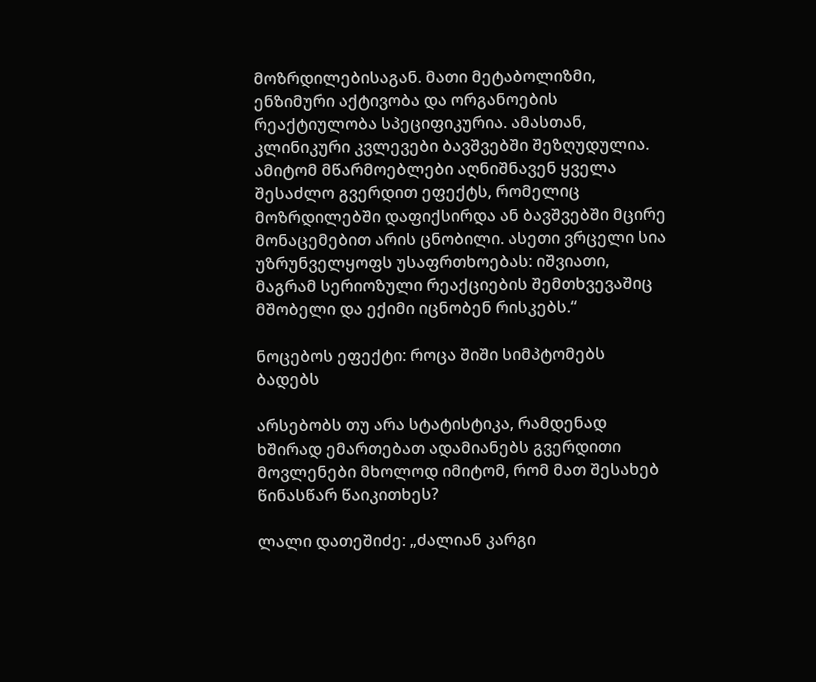მოზრდილებისაგან. მათი მეტაბოლიზმი, ენზიმური აქტივობა და ორგანოების რეაქტიულობა სპეციფიკურია. ამასთან, კლინიკური კვლევები ბავშვებში შეზღუდულია. ამიტომ მწარმოებლები აღნიშნავენ ყველა შესაძლო გვერდით ეფექტს, რომელიც მოზრდილებში დაფიქსირდა ან ბავშვებში მცირე მონაცემებით არის ცნობილი. ასეთი ვრცელი სია უზრუნველყოფს უსაფრთხოებას: იშვიათი, მაგრამ სერიოზული რეაქციების შემთხვევაშიც მშობელი და ექიმი იცნობენ რისკებს.“

ნოცებოს ეფექტი: როცა შიში სიმპტომებს ბადებს

არსებობს თუ არა სტატისტიკა, რამდენად ხშირად ემართებათ ადამიანებს გვერდითი მოვლენები მხოლოდ იმიტომ, რომ მათ შესახებ წინასწარ წაიკითხეს?

ლალი დათეშიძე: „ძალიან კარგი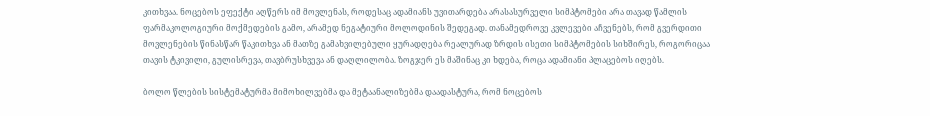კითხვაა. ნოცებოს ეფექტი აღწერს იმ მოვლენას, როდესაც ადამიანს უვითარდება არასასურველი სიმპტომები არა თავად წამლის ფარმაკოლოგიური მოქმედების გამო, არამედ ნეგატიური მოლოდინის შედეგად. თანამედროვე კვლევები აჩვენებს, რომ გვერდითი მოვლენების წინასწარ წაკითხვა ან მათზე გამახვილებული ყურადღება რეალურად ზრდის ისეთი სიმპტომების სიხშირეს, როგორიცაა თავის ტკივილი, გულისრევა, თავბრუსხვევა ან დაღლილობა. ზოგჯერ ეს მაშინაც კი ხდება, როცა ადამიანი პლაცებოს იღებს.

ბოლო წლების სისტემატურმა მიმოხილვებმა და მეტაანალიზებმა დაადასტურა, რომ ნოცებოს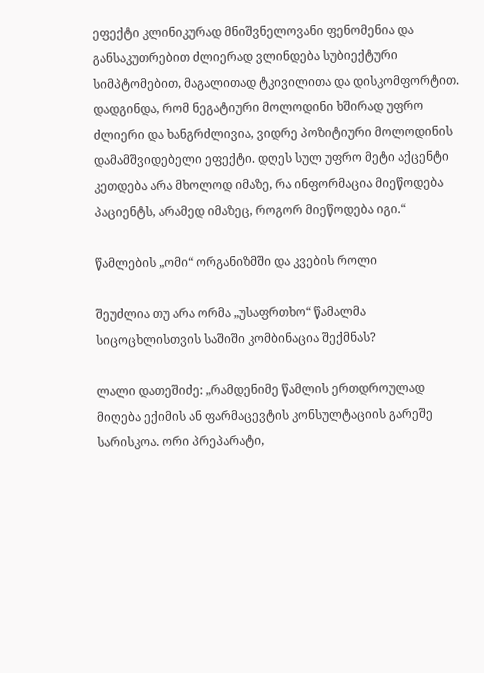ეფექტი კლინიკურად მნიშვნელოვანი ფენომენია და განსაკუთრებით ძლიერად ვლინდება სუბიექტური სიმპტომებით, მაგალითად ტკივილითა და დისკომფორტით. დადგინდა, რომ ნეგატიური მოლოდინი ხშირად უფრო ძლიერი და ხანგრძლივია, ვიდრე პოზიტიური მოლოდინის დამამშვიდებელი ეფექტი. დღეს სულ უფრო მეტი აქცენტი კეთდება არა მხოლოდ იმაზე, რა ინფორმაცია მიეწოდება პაციენტს, არამედ იმაზეც, როგორ მიეწოდება იგი.“

წამლების „ომი“ ორგანიზმში და კვების როლი

შეუძლია თუ არა ორმა „უსაფრთხო“ წამალმა სიცოცხლისთვის საშიში კომბინაცია შექმნას?

ლალი დათეშიძე: „რამდენიმე წამლის ერთდროულად მიღება ექიმის ან ფარმაცევტის კონსულტაციის გარეშე სარისკოა. ორი პრეპარატი,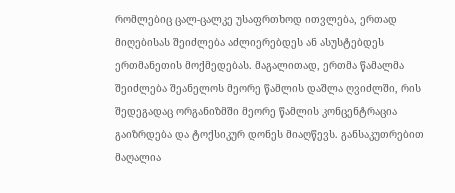რომლებიც ცალ-ცალკე უსაფრთხოდ ითვლება, ერთად მიღებისას შეიძლება აძლიერებდეს ან ასუსტებდეს ერთმანეთის მოქმედებას. მაგალითად, ერთმა წამალმა შეიძლება შეანელოს მეორე წამლის დაშლა ღვიძლში, რის შედეგადაც ორგანიზმში მეორე წამლის კონცენტრაცია გაიზრდება და ტოქსიკურ დონეს მიაღწევს. განსაკუთრებით მაღალია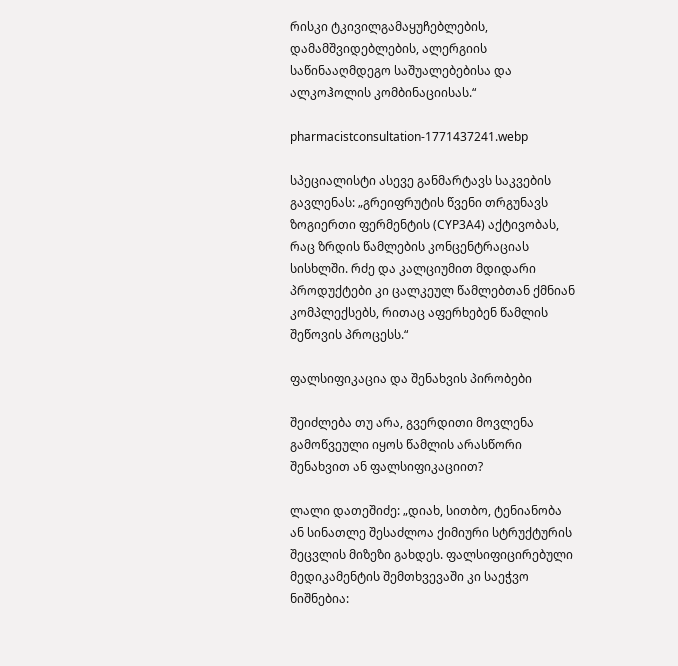რისკი ტკივილგამაყუჩებლების, დამამშვიდებლების, ალერგიის საწინააღმდეგო საშუალებებისა და ალკოჰოლის კომბინაციისას.“

pharmacistconsultation-1771437241.webp

სპეციალისტი ასევე განმარტავს საკვების გავლენას: „გრეიფრუტის წვენი თრგუნავს ზოგიერთი ფერმენტის (CYP3A4) აქტივობას, რაც ზრდის წამლების კონცენტრაციას სისხლში. რძე და კალციუმით მდიდარი პროდუქტები კი ცალკეულ წამლებთან ქმნიან კომპლექსებს, რითაც აფერხებენ წამლის შეწოვის პროცესს.“

ფალსიფიკაცია და შენახვის პირობები

შეიძლება თუ არა, გვერდითი მოვლენა გამოწვეული იყოს წამლის არასწორი შენახვით ან ფალსიფიკაციით?

ლალი დათეშიძე: „დიახ, სითბო, ტენიანობა ან სინათლე შესაძლოა ქიმიური სტრუქტურის შეცვლის მიზეზი გახდეს. ფალსიფიცირებული მედიკამენტის შემთხვევაში კი საეჭვო ნიშნებია: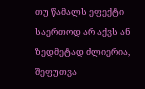თუ წამალს ეფექტი საერთოდ არ აქვს ან ზედმეტად ძლიერია, შეფუთვა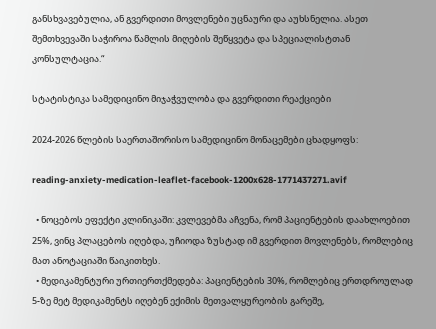განსხვავებულია, ან გვერდითი მოვლენები უცნაური და აუხსნელია. ასეთ შემთხვევაში საჭიროა წამლის მიღების შეწყვეტა და სპეციალისტთან კონსულტაცია.“

სტატისტიკა სამედიცინო მიჯაჭვულობა და გვერდითი რეაქციები

2024-2026 წლების საერთაშორისო სამედიცინო მონაცემები ცხადყოფს:

reading-anxiety-medication-leaflet-facebook-1200x628-1771437271.avif

  • ნოცებოს ეფექტი კლინიკაში: კვლევებმა აჩვენა, რომ პაციენტების დაახლოებით 25%, ვინც პლაცებოს იღებდა, უჩიოდა ზუსტად იმ გვერდით მოვლენებს, რომლებიც მათ ანოტაციაში წაიკითხეს.
  • მედიკამენტური ურთიერთქმედება: პაციენტების 30%, რომლებიც ერთდროულად 5-ზე მეტ მედიკამენტს იღებენ ექიმის მეთვალყურეობის გარეშე,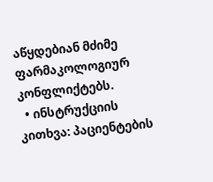აწყდებიან მძიმე ფარმაკოლოგიურ კონფლიქტებს.
  • ინსტრუქციის კითხვა: პაციენტების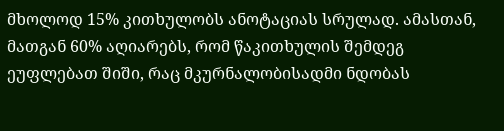მხოლოდ 15% კითხულობს ანოტაციას სრულად. ამასთან, მათგან 60% აღიარებს, რომ წაკითხულის შემდეგ ეუფლებათ შიში, რაც მკურნალობისადმი ნდობას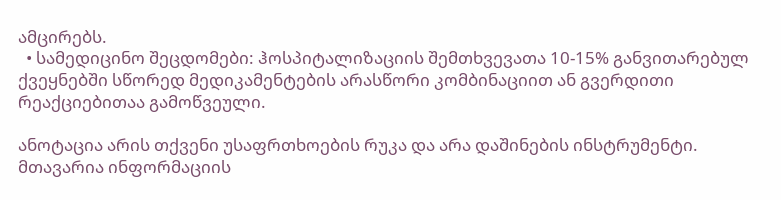ამცირებს.
  • სამედიცინო შეცდომები: ჰოსპიტალიზაციის შემთხვევათა 10-15% განვითარებულ ქვეყნებში სწორედ მედიკამენტების არასწორი კომბინაციით ან გვერდითი რეაქციებითაა გამოწვეული.

ანოტაცია არის თქვენი უსაფრთხოების რუკა და არა დაშინების ინსტრუმენტი. მთავარია ინფორმაციის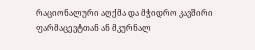რაციონალური აღქმა და მჭიდრო კავშირი ფარმაცევტთან ან მკურნალ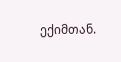ექიმთან.